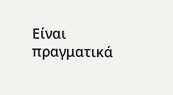Είναι πραγματικά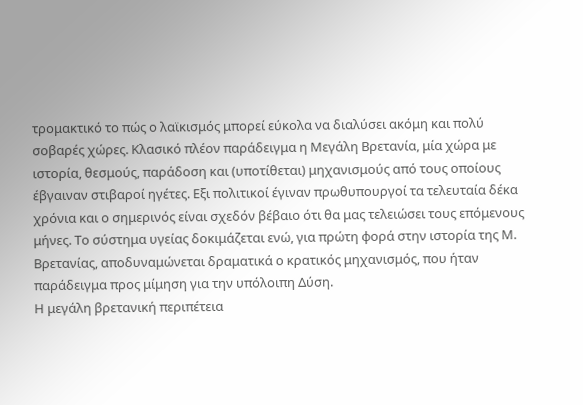τρομακτικό το πώς ο λαϊκισμός μπορεί εύκολα να διαλύσει ακόμη και πολύ σοβαρές χώρες. Κλασικό πλέον παράδειγμα η Μεγάλη Βρετανία, μία χώρα με ιστορία, θεσμούς, παράδοση και (υποτίθεται) μηχανισμούς από τους οποίους έβγαιναν στιβαροί ηγέτες. Εξι πολιτικοί έγιναν πρωθυπουργοί τα τελευταία δέκα χρόνια και ο σημερινός είναι σχεδόν βέβαιο ότι θα μας τελειώσει τους επόμενους μήνες. Το σύστημα υγείας δοκιμάζεται ενώ, για πρώτη φορά στην ιστορία της Μ. Βρετανίας, αποδυναμώνεται δραματικά ο κρατικός μηχανισμός, που ήταν παράδειγμα προς μίμηση για την υπόλοιπη Δύση.
Η μεγάλη βρετανική περιπέτεια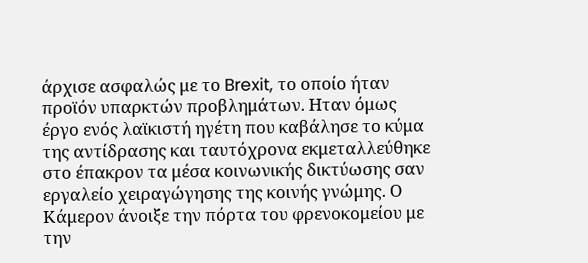άρχισε ασφαλώς με το Brexit, το οποίο ήταν προϊόν υπαρκτών προβλημάτων. Ηταν όμως έργο ενός λαϊκιστή ηγέτη που καβάλησε το κύμα της αντίδρασης και ταυτόχρονα εκμεταλλεύθηκε στο έπακρον τα μέσα κοινωνικής δικτύωσης σαν εργαλείο χειραγώγησης της κοινής γνώμης. Ο Κάμερον άνοιξε την πόρτα του φρενοκομείου με την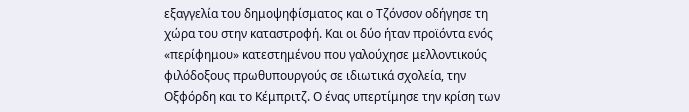εξαγγελία του δημοψηφίσματος και ο Τζόνσον οδήγησε τη χώρα του στην καταστροφή. Και οι δύο ήταν προϊόντα ενός «περίφημου» κατεστημένου που γαλούχησε μελλοντικούς φιλόδοξους πρωθυπουργούς σε ιδιωτικά σχολεία, την Οξφόρδη και το Κέμπριτζ. Ο ένας υπερτίμησε την κρίση των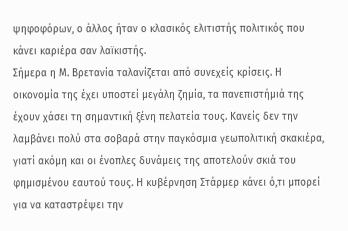ψηφοφόρων, ο άλλος ήταν ο κλασικός ελιτιστής πολιτικός που κάνει καριέρα σαν λαϊκιστής.
Σήμερα η Μ. Βρετανία ταλανίζεται από συνεχείς κρίσεις. Η οικονομία της έχει υποστεί μεγάλη ζημία, τα πανεπιστήμιά της έχουν χάσει τη σημαντική ξένη πελατεία τους. Κανείς δεν την λαμβάνει πολύ στα σοβαρά στην παγκόσμια γεωπολιτική σκακιέρα, γιατί ακόμη και οι ένοπλες δυνάμεις της αποτελούν σκιά του φημισμένου εαυτού τους. Η κυβέρνηση Στάρμερ κάνει ό,τι μπορεί για να καταστρέψει την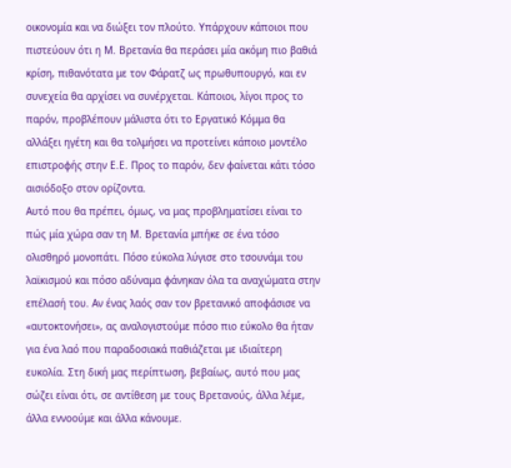οικονομία και να διώξει τον πλούτο. Υπάρχουν κάποιοι που πιστεύουν ότι η Μ. Βρετανία θα περάσει μία ακόμη πιο βαθιά κρίση, πιθανότατα με τον Φάρατζ ως πρωθυπουργό, και εν συνεχεία θα αρχίσει να συνέρχεται. Κάποιοι, λίγοι προς το παρόν, προβλέπουν μάλιστα ότι το Εργατικό Κόμμα θα αλλάξει ηγέτη και θα τολμήσει να προτείνει κάποιο μοντέλο επιστροφής στην Ε.Ε. Προς το παρόν, δεν φαίνεται κάτι τόσο αισιόδοξο στον ορίζοντα.
Αυτό που θα πρέπει, όμως, να μας προβληματίσει είναι το πώς μία χώρα σαν τη Μ. Βρετανία μπήκε σε ένα τόσο ολισθηρό μονοπάτι. Πόσο εύκολα λύγισε στο τσουνάμι του λαϊκισμού και πόσο αδύναμα φάνηκαν όλα τα αναχώματα στην επέλασή του. Αν ένας λαός σαν τον βρετανικό αποφάσισε να «αυτοκτονήσει», ας αναλογιστούμε πόσο πιο εύκολο θα ήταν για ένα λαό που παραδοσιακά παθιάζεται με ιδιαίτερη ευκολία. Στη δική μας περίπτωση, βεβαίως, αυτό που μας σώζει είναι ότι, σε αντίθεση με τους Βρετανούς, άλλα λέμε, άλλα εννοούμε και άλλα κάνουμε.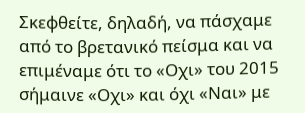Σκεφθείτε, δηλαδή, να πάσχαμε από το βρετανικό πείσμα και να επιμέναμε ότι το «Οχι» του 2015 σήμαινε «Οχι» και όχι «Ναι» με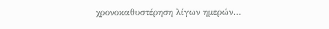χρονοκαθυστέρηση λίγων ημερών…